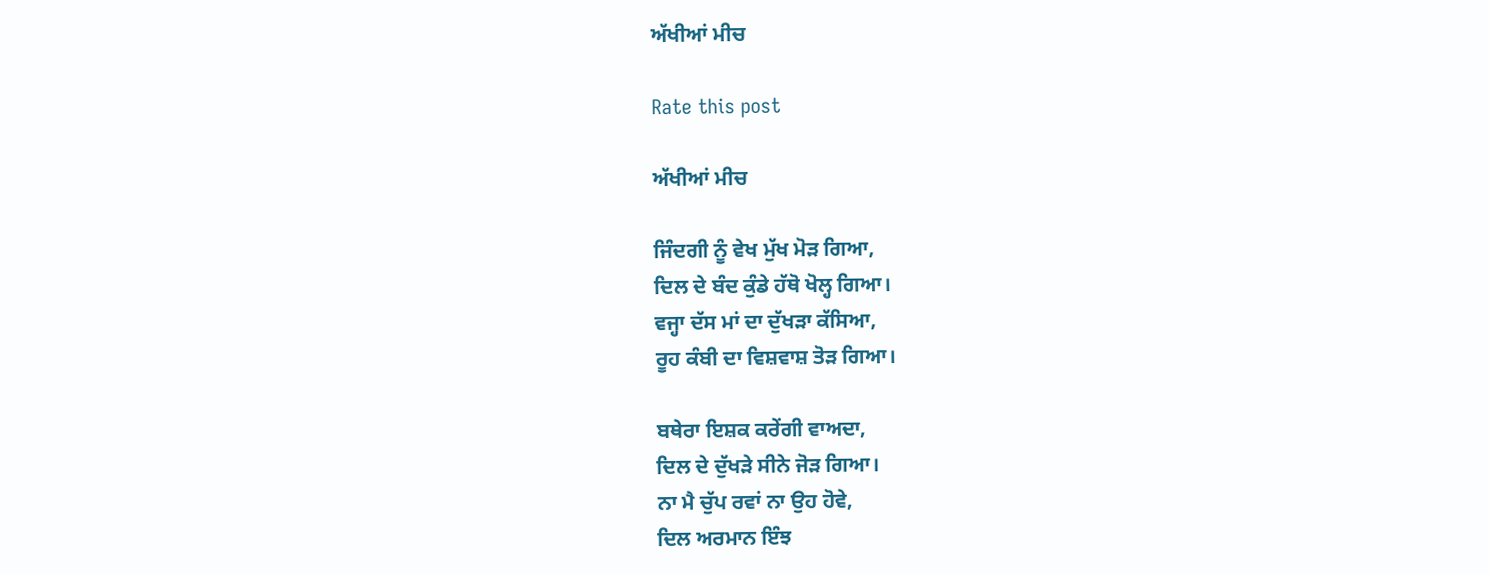ਅੱਖੀਆਂ ਮੀਚ

Rate this post

ਅੱਖੀਆਂ ਮੀਚ

ਜਿੰਦਗੀ ਨੂੰ ਵੇਖ ਮੁੱਖ ਮੋੜ ਗਿਆ,
ਦਿਲ ਦੇ ਬੰਦ ਕੁੰਡੇ ਹੱਥੋ ਖੋਲ੍ਹ ਗਿਆ।
ਵਜ੍ਹਾ ਦੱਸ ਮਾਂ ਦਾ ਦੁੱਖੜਾ ਕੱਸਿਆ,
ਰੂਹ ਕੰਬੀ ਦਾ ਵਿਸ਼ਵਾਸ਼ ਤੋੜ ਗਿਆ।

ਬਥੇਰਾ ਇਸ਼ਕ ਕਰੇਂਗੀ ਵਾਅਦਾ,
ਦਿਲ ਦੇ ਦੁੱਖੜੇ ਸੀਨੇ ਜੋੜ ਗਿਆ।
ਨਾ ਮੈ ਚੁੱਪ ਰਵਾਂ ਨਾ ਉਹ ਹੋਵੇ,
ਦਿਲ ਅਰਮਾਨ ਇੰਝ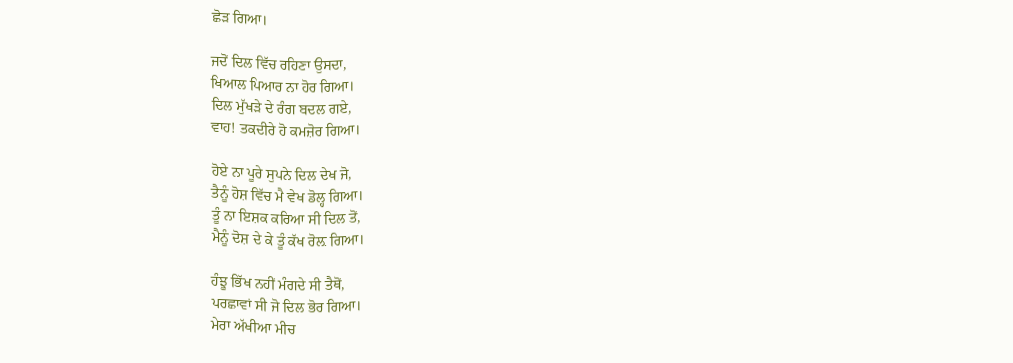ਛੋਡ਼ ਗਿਆ।

ਜਦੋਂ ਦਿਲ ਵਿੱਚ ਰਹਿਣਾ ਉਸਦਾ,
ਖਿਆਲ ਪਿਆਰ ਨਾ ਹੋਰ ਗਿਆ।
ਦਿਲ ਮੁੱਖੜੇ ਦੇ ਰੰਗ ਬਦਲ ਗਏ,
ਵਾਹ! ਤਕਦੀਰੇ ਹੋ ਕਮਜ਼ੋਰ ਗਿਆ।

ਹੋਏ ਨਾ ਪੂਰੇ ਸੁਪਨੇ ਦਿਲ ਦੇਖ ਜੋ,
ਤੈਨੂੰ ਹੋਸ਼ ਵਿੱਚ ਮੈ ਵੇਖ ਡੋਲ੍ਹ ਗਿਆ।
ਤੂੰ ਨਾ ਇਸ਼ਕ ਕਰਿਆ ਸੀ ਦਿਲ ਤੋਂ,
ਮੈਨੂੰ ਦੋਸ਼ ਦੇ ਕੇ ਤੂੰ ਕੱਖ ਰੋਲ਼ ਗਿਆ।

ਹੰਝੂ ਭਿੱਖ ਨਹੀਂ ਮੰਗਦੇ ਸੀ ਤੈਥੋਂ,
ਪਰਛਾਵਾਂ ਸੀ ਜੋ ਦਿਲ ਭੋਰ ਗਿਆ।
ਮੇਰਾ ਅੱਖੀਆ ਮੀਚ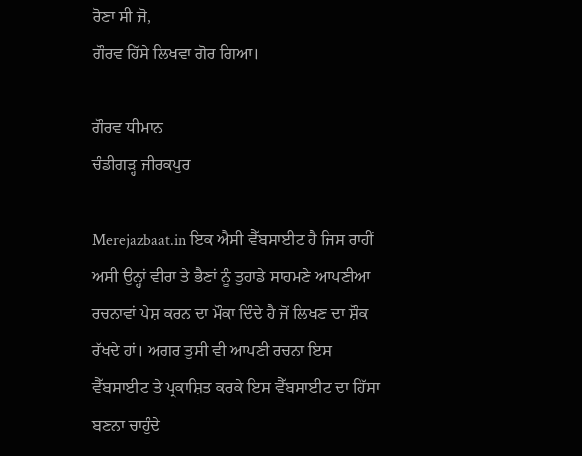ਰੋਣਾ ਸੀ ਜੋ,
ਗੌਰਵ ਹਿੱਸੇ ਲਿਖਵਾ ਗੋਰ ਗਿਆ।

ਗੌਰਵ ਧੀਮਾਨ
ਚੰਡੀਗੜ੍ਹ ਜੀਰਕਪੁਰ

Merejazbaat.in ਇਕ ਐਸੀ ਵੈੱਬਸਾਈਟ ਹੈ ਜਿਸ ਰਾਹੀਂ ਅਸੀ ਉਨ੍ਹਾਂ ਵੀਰਾ ਤੇ ਭੈਣਾਂ ਨੂੰ ਤੁਹਾਡੇ ਸਾਹਮਣੇ ਆਪਣੀਆ ਰਚਨਾਵਾਂ ਪੇਸ਼ ਕਰਨ ਦਾ ਮੌਕਾ ਦਿੰਦੇ ਹੈ ਜੋਂ ਲਿਖਣ ਦਾ ਸ਼ੌਕ ਰੱਖਦੇ ਹਾਂ। ਅਗਰ ਤੁਸੀ ਵੀ ਆਪਣੀ ਰਚਨਾ ਇਸ ਵੈੱਬਸਾਈਟ ਤੇ ਪ੍ਰਕਾਸ਼ਿਤ ਕਰਕੇ ਇਸ ਵੈੱਬਸਾਈਟ ਦਾ ਹਿੱਸਾ ਬਣਨਾ ਚਾਹੁੰਦੇ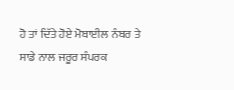ਹੋ ਤਾਂ ਦਿੱਤੇ ਹੋਏ ਮੋਬਾਈਲ ਨੰਬਰ ਤੇ ਸਾਡੇ ਨਾਲ ਜਰੂਰ ਸੰਪਰਕ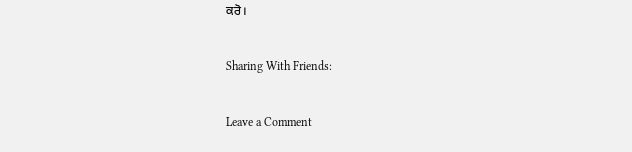ਕਰੋ।

Sharing With Friends:

Leave a Comment